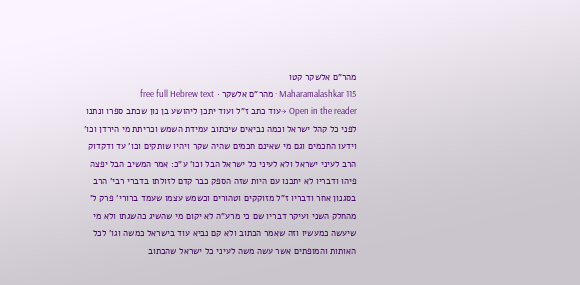מהר"ם אלשקר קטו
Maharamalashkar 115 · מהר"ם אלשקר · free full Hebrew text
Open in the reader →עוד כתב ז"ל ועוד יתכן ליהושע בן נון שכתב ספרו ונתנו לפני כל קהל ישראל וכמה נביאים שיכתוב עמידת השמש וכריתת מי הירדן וכו' וידעו החכמים וגם מי שאינם חכמים שהיה שקר ויהיו שותקים וכו' עד ודקדוק הרב לעיני ישראל ולא לעיני כל ישראל הבל וכו' ע"כ: אמר המשיב הבל יפצה פיהו ודבריו לא יתכנו עם היות שזה הספק כבר קדם לזולתו בדברי רבי' הרב בסגנון אחר ודבריו ז"ל מזוקקים וטהורים וכשמש עצמו שעמד ברורי' פרק ל' מהחלק השני ועיקר דבריו שם כי מרע"ה לא יקום מי שהשיג כהשגתו ולא מי שיעשה כמעשיו וזה שאמר הכתוב ולא קם נביא עוד בישראל כמשה וגו' לכל האותות והמופתים אשר עשה משה לעיני כל ישראל שהכתוב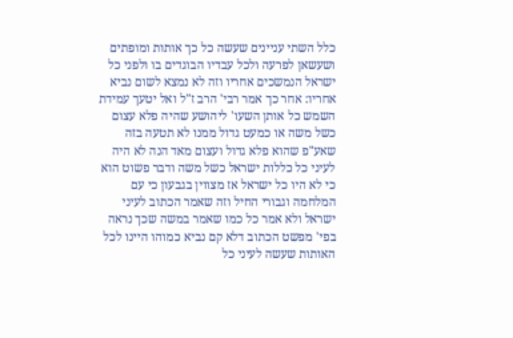כלל השתי עניינים שעשה כל כך אותות ומופתים ושעשאן לפרעה ולכל עבדיו הבוגדים בו ולפני כל ישראל הנמשכים אחריו וזה לא נמצא לשום נביא אחריו: אחר כך אמר רבי' הרב ז"ל ואל יטעך עמידת השמש כל אותן השעו' ליהושע שהיה פלא עצום כשל משה או כמעט גדול ממנו לא תטעה בזה שאע"פ שהוא פלא גדול ועצום מאד הנה לא היה לעיני כל כללות ישראל כשל משה ודבר פשוט הוא כי לא היו כל ישראל אז מצווין בגבעון כי עם המלחמה וגבורי החיל וזה שאמר הכתוב לעיני ישראל ולא אמר כל כמו שאמר במשה שכך נראה בפי' מפשט הכתוב דלא קם נביא כמוהו היינו לכל האותות שעשה לעיני כל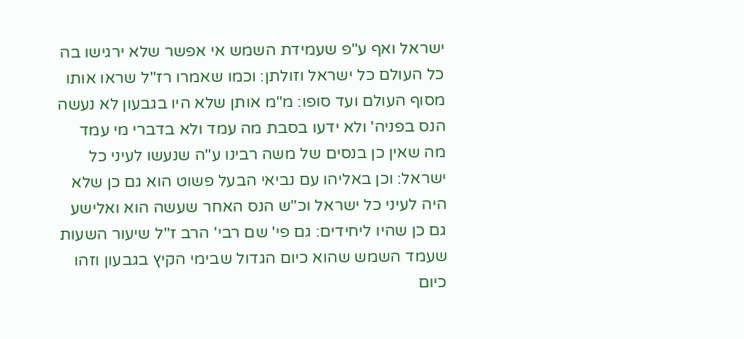ישראל ואף ע"פ שעמידת השמש אי אפשר שלא ירגישו בה כל העולם כל ישראל וזולתן: וכמו שאמרו רז"ל שראו אותו מסוף העולם ועד סופו: מ"מ אותן שלא היו בגבעון לא נעשה הנס בפניה' ולא ידעו בסבת מה עמד ולא בדברי מי עמד מה שאין כן בנסים של משה רבינו ע"ה שנעשו לעיני כל ישראל: וכן באליהו עם נביאי הבעל פשוט הוא גם כן שלא היה לעיני כל ישראל וכ"ש הנס האחר שעשה הוא ואלישע גם כן שהיו ליחידים: גם פי' שם רבי' הרב ז"ל שיעור השעות שעמד השמש שהוא כיום הגדול שבימי הקיץ בגבעון וזהו כיום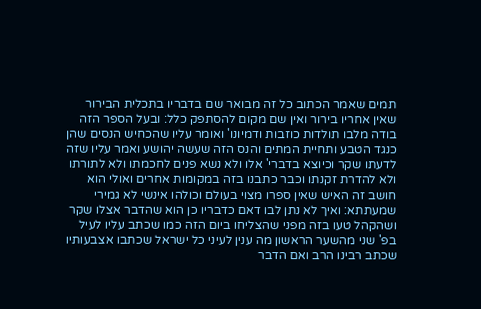תמים שאמר הכתוב כל זה מבואר שם בדבריו בתכלית הבירור שאין אחריו בירור ואין שם מקום להסתפק כלל: ובעל הספר הזה בודה מלבו תולדות כוזבות ודמיונו' ואומר עליו שהכחיש הנסים שהן כנגד הטבע ותחיית המתים והנס הזה שעשה יהושע ואמר עליו שזה לדעתו שקר וכיוצא בדברי' אלו ולא נשא פנים לחכמתו ולא לתורתו ולא להדרת זקנתו וכבר כתבנו בזה במקומות אחרים ואולי הוא חושב זה האיש שאין ספרו מצוי בעולם וכולהו אינשי לא גמירי שמעתתא: ואיך לא נתן לבו דאם כדבריו כן הוא שהדבר אצלו שקר ושהקהל טעו בזה מפני שהצליחו ביום הזה כמו שכתב עליו לעיל בפ' שני מהשער הראשון מה ענין לעיני כל ישראל שכתבו אצבעותיו שכתב רבינו הרב ואם הדבר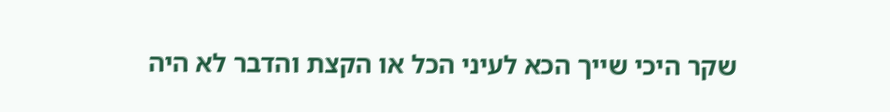שקר היכי שייך הכא לעיני הכל או הקצת והדבר לא היה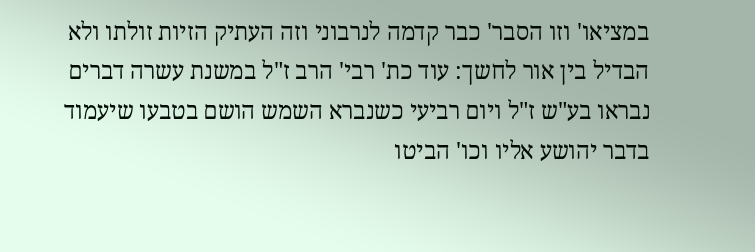במציאו' וזו הסבר' כבר קדמה לנרבוני וזה העתיק הזיות זולתו ולא הבדיל בין אור לחשך: עוד כת' רבי' הרב ז"ל במשנת עשרה דברים נבראו בע"ש ז"ל ויום רביעי כשנברא השמש הושם בטבעו שיעמוד בדבר יהושע אליו וכו' הביטו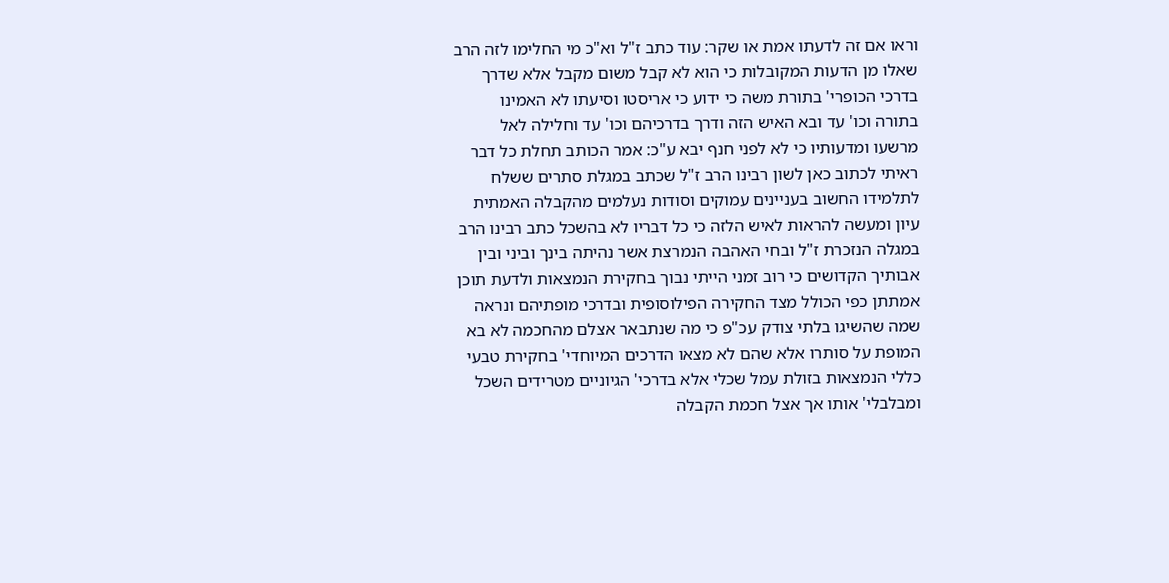וראו אם זה לדעתו אמת או שקר: עוד כתב ז"ל וא"כ מי החלימו לזה הרב שאלו מן הדעות המקובלות כי הוא לא קבל משום מקבל אלא שדרך בדרכי הכופרי' בתורת משה כי ידוע כי אריסטו וסיעתו לא האמינו בתורה וכו' עד ובא האיש הזה ודרך בדרכיהם וכו' עד וחלילה לאל מרשעו ומדעותיו כי לא לפני חנף יבא ע"כ: אמר הכותב תחלת כל דבר ראיתי לכתוב כאן לשון רבינו הרב ז"ל שכתב במגלת סתרים ששלח לתלמידו החשוב בעניינים עמוקים וסודות נעלמים מהקבלה האמתית עיון ומעשה להראות לאיש הלזה כי כל דבריו לא בהשכל כתב רבינו הרב במגלה הנזכרת ז"ל ובחי האהבה הנמרצת אשר נהיתה בינך וביני ובין אבותיך הקדושים כי רוב זמני הייתי נבוך בחקירת הנמצאות ולדעת תוכן אמתתן כפי הכולל מצד החקירה הפילוסופית ובדרכי מופתיהם ונראה שמה שהשיגו בלתי צודק עכ"פ כי מה שנתבאר אצלם מהחכמה לא בא המופת על סותרו אלא שהם לא מצאו הדרכים המיוחדי' בחקירת טבעי כללי הנמצאות בזולת עמל שכלי אלא בדרכי' הגיוניים מטרידים השכל ומבלבלי' אותו אך אצל חכמת הקבלה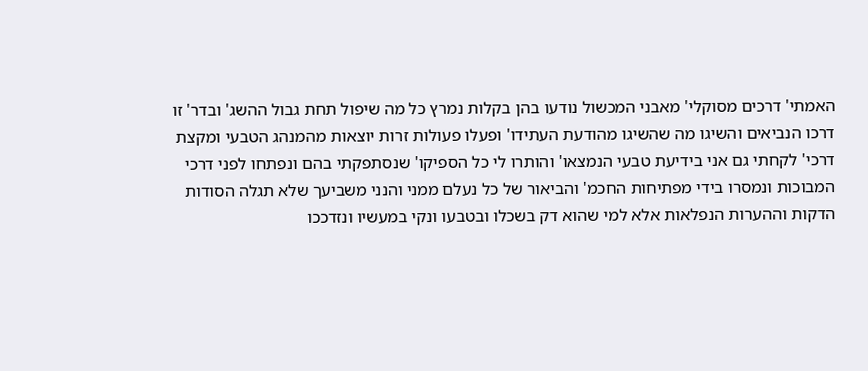האמתי' דרכים מסוקלי' מאבני המכשול נודעו בהן בקלות נמרץ כל מה שיפול תחת גבול ההשג' ובדר' זו דרכו הנביאים והשיגו מה שהשיגו מהודעת העתידו' ופעלו פעולות זרות יוצאות מהמנהג הטבעי ומקצת דרכי' לקחתי גם אני בידיעת טבעי הנמצאו' והותרו לי כל הספיקו' שנסתפקתי בהם ונפתחו לפני דרכי המבוכות ונמסרו בידי מפתיחות החכמ' והביאור של כל נעלם ממני והנני משביעך שלא תגלה הסודות הדקות וההערות הנפלאות אלא למי שהוא דק בשכלו ובטבעו ונקי במעשיו ונזדככו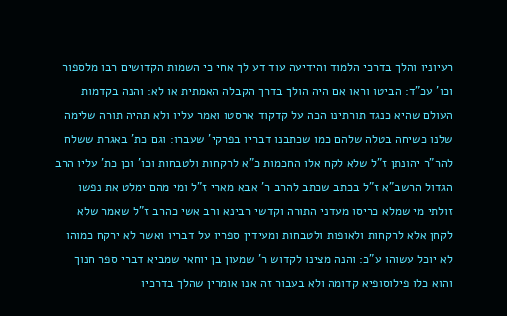רעיוניו והלך בדרכי הלמוד והידיעה עוד דע לך אחי כי השמות הקדושים רבו מלספור וכו' עכ"ד: הביטו וראו אם היה הולך בדרך הקבלה האמתית או לא: והנה בקדמות העולם שהיא כנגד תורתינו הכה על קדקוד ארסטו ואמר עליו ולא תהיה תורה שלימה שלנו כשיחה בטלה שלהם כמו שכתבנו דבריו בפרקי' שעברו: וגם כת' באגרת ששלח להר"ר יהונתן ז"ל שלא לקח אלו החכמות כ"א לרקחות ולטבחות וכו' וכן כת' עליו הרב הגדול הרשב"א ז"ל בכתב שכתב להרב ר' אבא מארי ז"ל ומי מהם ימלט את נפשו זולתי מי שמלא כריסו מעדני התורה וקדשי רבינא ורב אשי כהרב ז"ל שאמר שלא לקחן אלא לרקחות ולאופות ולטבחות ומעידין ספריו על דבריו ואשר לא ירקח כמוהו לא יוכל עשוהו ע"כ: והנה מצינו לקדוש ר' שמעון בן יוחאי שמביא דברי ספר חנוך והוא כלו פילוסופיא קדומה ולא בעבור זה אנו אומרין שהלך בדרכיו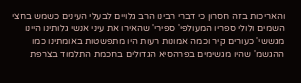והאריכות בזה חסרון כי דברי רבינו הרב גלויים לבעלי העינים כשמש בחצי השמים ולולי ספריו המעולפי' ספירי' שהאירו את עיני אנשי גלותינו היינו מגששי' כעורים קיר וכמה אמונות רעות היו מתפשטות באומתינו כמו ההגשמ' שהיו מגשימים בפרהסיא הגדולים בחכמת התלמוד בצרפת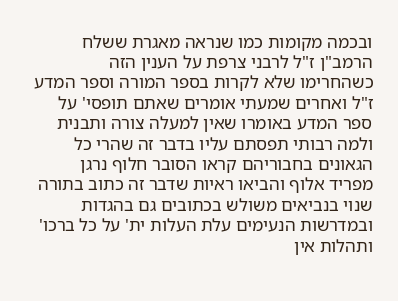ובכמה מקומות כמו שנראה מאגרת ששלח הרמב"ן ז"ל לרבני צרפת על הענין הזה כשהחרימו שלא לקרות בספר המורה וספר המדע ז"ל ואחרים שמעתי אומרים שאתם תופסי' על ספר המדע באומרו שאין למעלה צורה ותבנית ולמה רבותי תפסתם עליו בדבר זה שהרי כל הגאונים בחבוריהם קראו הסובר חלוף נרגן מפריד אלוף והביאו ראיות שדבר זה כתוב בתורה שנוי בנביאים משולש בכתובים גם בהגדות ובמדרשות הנעימים עלת העלות ית' על כל ברכו' ותהלות אין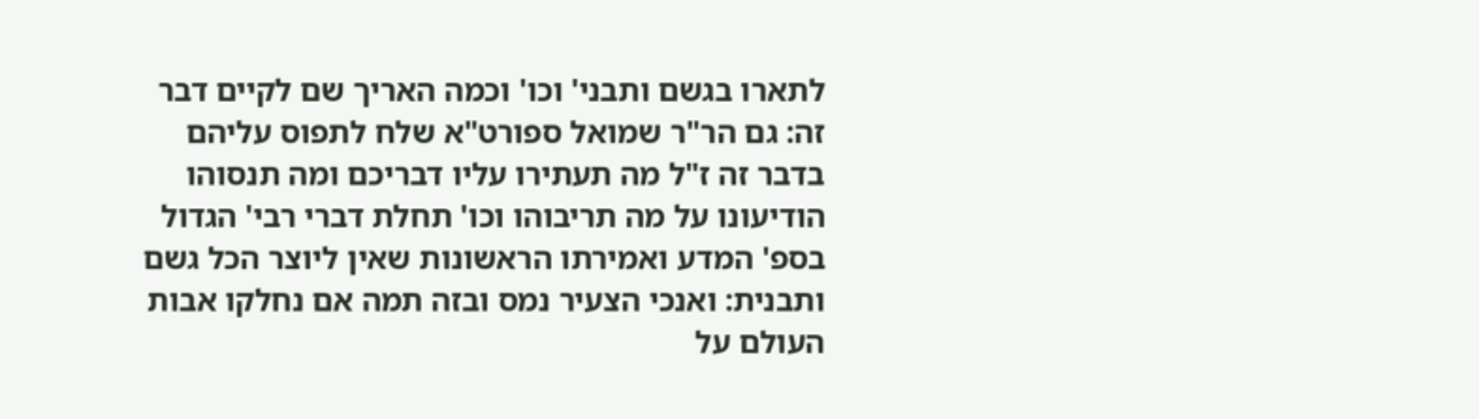לתארו בגשם ותבני' וכו' וכמה האריך שם לקיים דבר זה: גם הר"ר שמואל ספורט"א שלח לתפוס עליהם בדבר זה ז"ל מה תעתירו עליו דבריכם ומה תנסוהו הודיעונו על מה תריבוהו וכו' תחלת דברי רבי' הגדול בספ' המדע ואמירתו הראשונות שאין ליוצר הכל גשם ותבנית: ואנכי הצעיר נמס ובזה תמה אם נחלקו אבות העולם על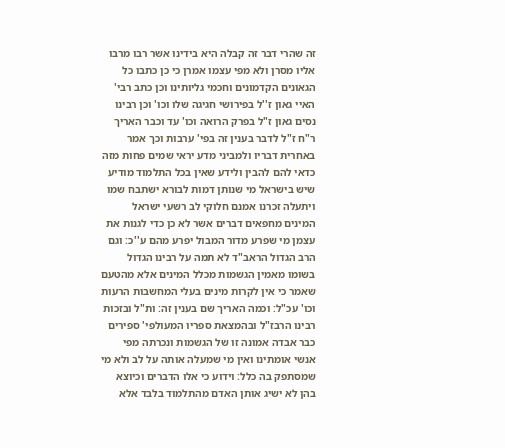זה שהרי דבר זה קבלה היא בידינו אשר רבו מרבו אליו מסרן ולא מפי עצמו אמרן כי כן כתבו כל הגאונים הקדמונים וחכמי גליותינו וכן כתב רבי' האיי גאון ז''ל בפירושי חגיגה שלו וכו' וכן רבינו נסים גאון ז"ל בפרק הרואה וכו' עד וכבר האריך ר"ח ז"ל לדבר בענין זה בפי' ערבות וכך אמר באחרית דבריו ולמביני מדע יראי שמים פחות מזה כדאי להם להבין ולידע שאין בכל התלמוד מודיע שיש בישראל מי שנותן דמות לבורא ישתבח שמו ויתעלה זכרנו אמנם חלוקי לב רשעי ישראל המינים מחפאים דברים אשר לא כן כדי לגנות את עצמן מי שפרע מדור המבול יפרע מהם ע''כ: וגם הרב הגדול הראב"ד לא תמה על רבינו הגדול בשומו מאמין הגשמות מכלל המינים אלא מהטעם שאמר כי אין לקרות מינים בעלי המחשבות הרעות וכו' עכ"ל: וכמה האריך שם בענין זה: ות"ל ובזכות רבינו הרבז"ל ובהמצאת ספריו המעולפי' ספירים כבר אבדה אמונה זו של הגשמות ונכרתה מפי אנשי אומתינו ואין מי שמעלה אותה על לב ולא מי שמסתפק בה כלל: וידוע כי אלו הדברים וכיוצא בהן לא ישיג אותן האדם מהתלמוד בלבד אלא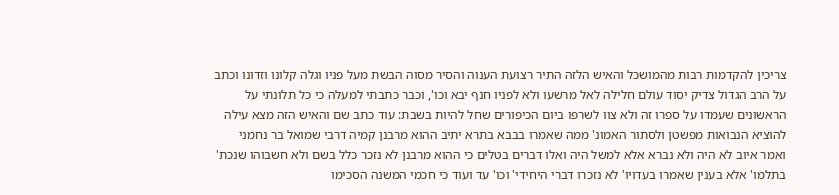צריכין להקדמות רבות מהמושכל והאיש הלזה התיר רצועת הענוה והסיר מסוה הבשת מעל פניו וגלה קלונו וזדונו וכתב על הרב הגדול צדיק יסוד עולם חלילה לאל מרשעו ולא לפניו חנף יבא וכו', וכבר כתבתי למעלה כי כל תלונתי על הראשונים שעמדו על ספרו זה ולא צוו לשרפו ביום הכיפורים שחל להיות בשבת: עוד כתב שם והאיש הזה מצא עילה להוציא הנבואות מפשטן ולסתור האמונ' ממה שאמרו בבבא בתרא יתיב ההוא מרבנן קמיה דרבי שמואל בר נחמני ואמר איוב לא היה ולא נברא אלא למשל היה ואלו דברים בטלים כי ההוא מרבנן לא נזכר כלל בשם ולא חשבוהו שנכת' בתלמו' אלא בענין שאמרו בעדויו' לא נזכרו דברי היחידי' וכו' עד ועוד כי חכמי המשנה הסכימו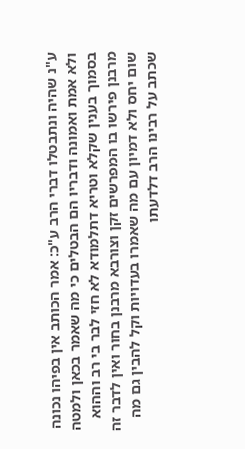ע"נ שהיה ונתבטלו דברי הרב ע"כ: אמר הכותב אין בפיהו נכונה ולא אמת ואמונה ודבריו הם הבטלים כי מה שאמר בכאן ולמטה בסמוך בענין שקלא וטריא דתלמודא לא חזי לבר בי רב וההוא מרבנן פירשו בו המפרשים זקן וצורבא מרבנן בחור ואין לדבר זה שום יחס ולא דמיון עם מה שאמרו בעדויות וקל להבין גם מה שכתב על רבינו הרב דלדעתו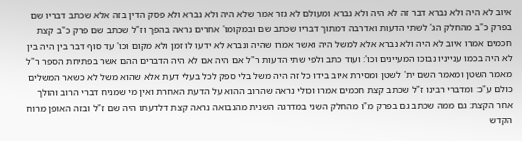איוב לא היה ולא נברא דבר זה לא היה ולא נברא ומעולם לא גזר אמר שלא היה ולא נברא ולא פסק הדין בזה אלא שכתב דבריו שם בפרק כ"ב מהחלק הג' לשתי הדעות ואדרבה דמתוך דבריו שכתב שם ובמקומו' אחרים נראה בהפך וז"ל שכתב שם פרק כ"ב קצת חכמים אמרו איוב לא היה ולא נברא אלא למשל היה ואשר אמרו שהיה ונברא לא ידעו לו זמן ולא מקום וכו' עד סוף דבר בין היה בין לא היה בכמו ענייניו נבוכו המעיינים וכו': ועוד כתב ולפי שתי הדעות ר"ל אם היה אם לא היה הדברים ההם אשר בפתיחת הספר ר"ל מאמר השטן ומאמר השם ית' לשטן ומסירת איוב בידו כל זה היה משל בלי ספק לכל בעלי דעת אלא שהוא משל לא כשאר המשלים כולם ע"כ: ומדברי רבינו ז"ל שכתב קצת חכמים אמרו וכולי נראה שהרוב ההוא על הדעת האחרת ואין מי שמניח דברי הרוב והולך אחר הקצת: גם ממה שכתב גם בפרק מ"ו מהחלק השני במדרגה השנית מהנבואה נראה קצת דלדעתו היה שם ז"ל ובזה האופן מרוח הקדש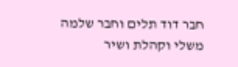חבר דוד תלים וחבר שלמה משלי וקהלת ושיר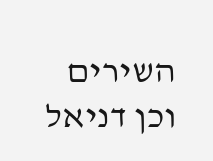השירים וכן דניאל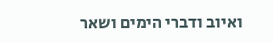ואיוב ודברי הימים ושאר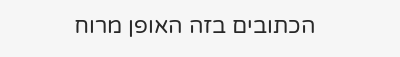הכתובים בזה האופן מרוח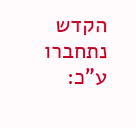הקדש נתחברו ע"כ: